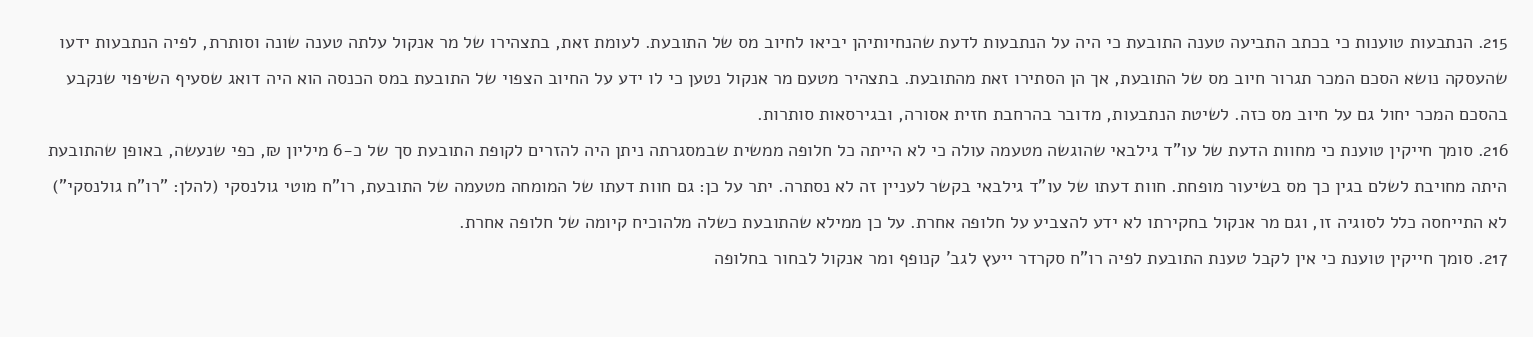215. הנתבעות טוענות כי בכתב התביעה טענה התובעת כי היה על הנתבעות לדעת שהנחיותיהן יביאו לחיוב מס של התובעת. לעומת זאת, בתצהירו של מר אנקול עלתה טענה שונה וסותרת, לפיה הנתבעות ידעו שהעסקה נושא הסכם המכר תגרור חיוב מס של התובעת, אך הן הסתירו זאת מהתובעת. בתצהיר מטעם מר אנקול נטען כי לו ידע על החיוב הצפוי של התובעת במס הכנסה הוא היה דואג שסעיף השיפוי שנקבע בהסכם המכר יחול גם על חיוב מס כזה. לשיטת הנתבעות, מדובר בהרחבת חזית אסורה, ובגירסאות סותרות.
216. סומך חייקין טוענת כי מחוות הדעת של עו"ד גילבאי שהוגשה מטעמה עולה כי לא הייתה כל חלופה ממשית שבמסגרתה ניתן היה להזרים לקופת התובעת סך של כ-6 מיליון ₪, כפי שנעשה, באופן שהתובעת היתה מחויבת לשלם בגין כך מס בשיעור מופחת. חוות דעתו של עו"ד גילבאי בקשר לעניין זה לא נסתרה. יתר על כן: גם חוות דעתו של המומחה מטעמה של התובעת, רו"ח מוטי גולנסקי (להלן: "רו"ח גולנסקי") לא התייחסה כלל לסוגיה זו, וגם מר אנקול בחקירתו לא ידע להצביע על חלופה אחרת. על כן ממילא שהתובעת כשלה מלהוכיח קיומה של חלופה אחרת.
217. סומך חייקין טוענת כי אין לקבל טענת התובעת לפיה רו"ח סקרדר ייעץ לגב' קנופף ומר אנקול לבחור בחלופה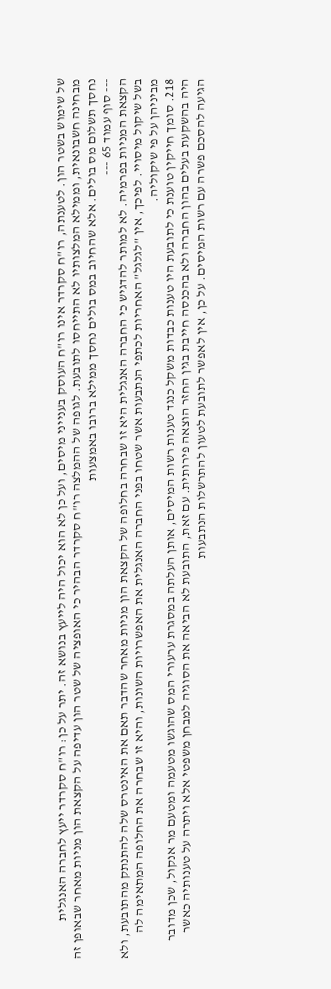של שימוש בשטר הון. לטענתה, רו"ח סקרדר אינו רו"ח העוסק בענייני מיסים, ועל כן לא הוא יכול היה לייעץ בנושא זה. יתר על כן: רו"ח סקרדר ייעץ לחברה האנגלית מבחינה חשבונאית, וממילא המלצותיו לא התייחסו לתובעת. לגופה של ההמלצה רו"ח סקרדר הבהיר כי האופציה של שטר הון עדיפה על הקצאת הון מניות מאחר שבאופן זה נחסך תשלום מס בולים. אלא שהחיוב במס בולים נחסך ממילא ברובו באמצעות
--- סוף עמוד 65 ---
הקצאת המניות בפרמיה. לא למותר להדגיש כי החברה האנגלית היא זו שבחרה בחלופה של הקצאת הון מניות מאחר שהדבר תאם את האינטרס שלה להתנתק מהתובעת, ולא בשל שיקול מיסויי. לפיכך, אין "לגלגל" האחריות לכתפי הנתבעות אשר שטחו בפני החברה האנגלית את האפשרויות השונות, והיא זו שבחרה את החלופה המתאימה לה מביניהן על פי שיקוליה.
218. סומך חייקין טוענת כי לתובעת היו טענות כבדות משקל כנגד טענות רשות המיסים, אותן העלתה במסגרת ערעורי המס שהוגשו מטעמה ומטעם מר אנקול, שכן מדובר היה בהשקעת בעלים בהון החברה ולא בהכנסה חייבת בגין החזר הוצאה פירותית. עם זאת, התובעת לא הביאה את הסוגיה למבחן משפטי אלא ויתרה על טענותיה כאשר הגיעה להסכם פשרה עם רשות המיסים. על כן, אין לאפשר לתובעת לטעון להתרשלות הנתבעות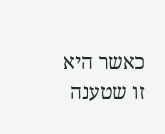כאשר היא זו שטענה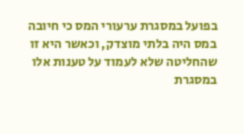בפועל במסגרת ערעורי המס כי חיובה במס היה בלתי מוצדק, וכאשר היא זו שהחליטה שלא לעמוד על טענות אלו במסגרת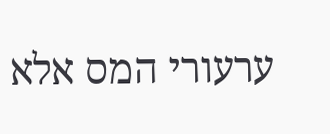ערעורי המס אלא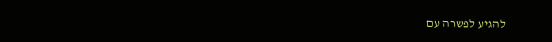להגיע לפשרה עם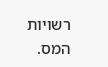רשויות המס.